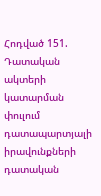Հոդված 151. Դատական ակտերի կատարման փուլում դատապարտյալի իրավունքների դատական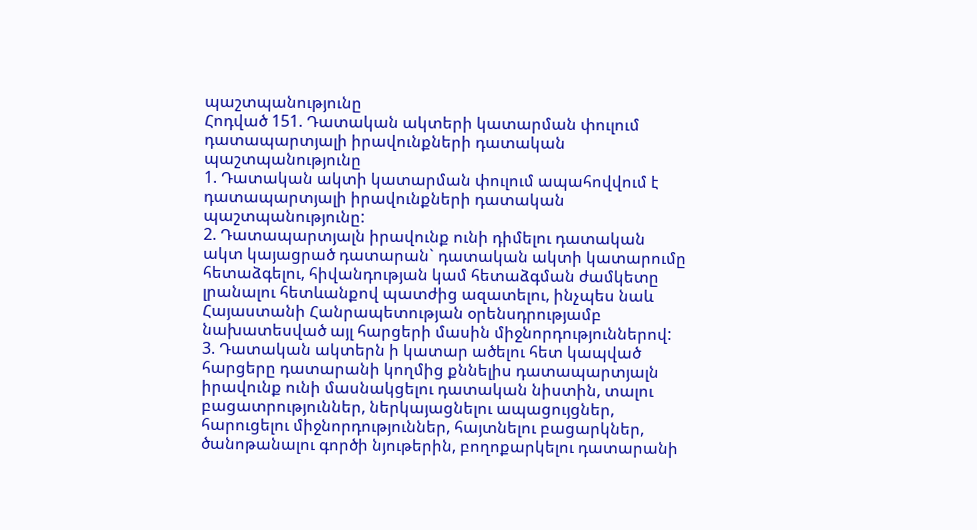պաշտպանությունը
Հոդված 151. Դատական ակտերի կատարման փուլում դատապարտյալի իրավունքների դատական պաշտպանությունը
1. Դատական ակտի կատարման փուլում ապահովվում է դատապարտյալի իրավունքների դատական պաշտպանությունը:
2. Դատապարտյալն իրավունք ունի դիմելու դատական ակտ կայացրած դատարան` դատական ակտի կատարումը հետաձգելու, հիվանդության կամ հետաձգման ժամկետը լրանալու հետևանքով պատժից ազատելու, ինչպես նաև Հայաստանի Հանրապետության օրենսդրությամբ նախատեսված այլ հարցերի մասին միջնորդություններով:
3. Դատական ակտերն ի կատար ածելու հետ կապված հարցերը դատարանի կողմից քննելիս դատապարտյալն իրավունք ունի մասնակցելու դատական նիստին, տալու բացատրություններ, ներկայացնելու ապացույցներ, հարուցելու միջնորդություններ, հայտնելու բացարկներ, ծանոթանալու գործի նյութերին, բողոքարկելու դատարանի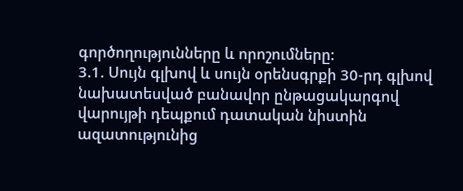գործողությունները և որոշումները:
3.1. Սույն գլխով և սույն օրենսգրքի 30-րդ գլխով նախատեսված բանավոր ընթացակարգով վարույթի դեպքում դատական նիստին ազատությունից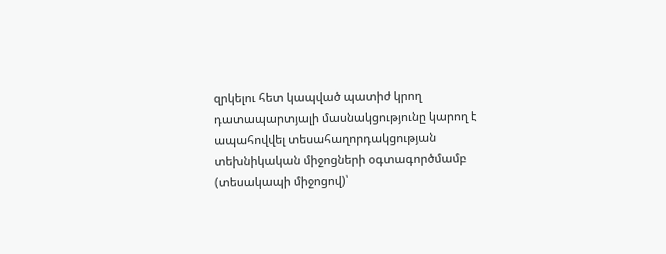զրկելու հետ կապված պատիժ կրող դատապարտյալի մասնակցությունը կարող է ապահովվել տեսահաղորդակցության տեխնիկական միջոցների օգտագործմամբ (տեսակապի միջոցով)՝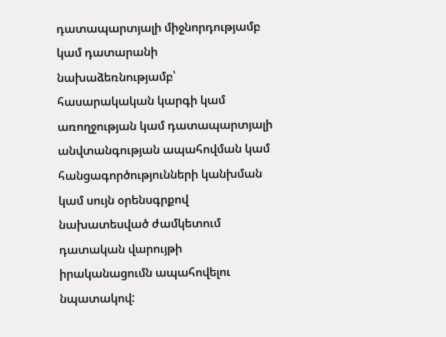դատապարտյալի միջնորդությամբ կամ դատարանի նախաձեռնությամբ՝ հասարակական կարգի կամ առողջության կամ դատապարտյալի անվտանգության ապահովման կամ հանցագործությունների կանխման կամ սույն օրենսգրքով նախատեսված ժամկետում դատական վարույթի իրականացումն ապահովելու նպատակով: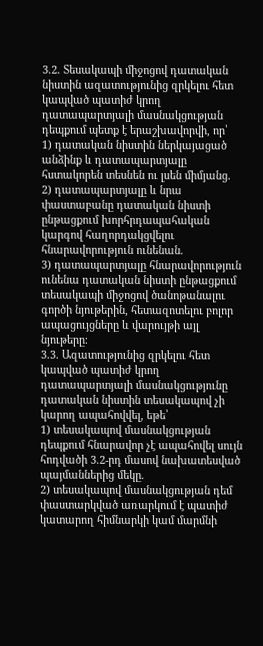3.2. Տեսակապի միջոցով դատական նիստին ազատությունից զրկելու հետ կապված պատիժ կրող դատապարտյալի մասնակցության դեպքում պետք է երաշխավորվի, որ՝
1) դատական նիստին ներկայացած անձինք և դատապարտյալը հստակորեն տեսնեն ու լսեն միմյանց.
2) դատապարտյալը և նրա փաստաբանը դատական նիստի ընթացքում խորհրդապահական կարգով հաղորդակցվելու հնարավորություն ունենան.
3) դատապարտյալը հնարավորություն ունենա դատական նիստի ընթացքում տեսակապի միջոցով ծանոթանալու գործի նյութերին, հետազոտելու բոլոր ապացույցները և վարույթի այլ նյութերը։
3.3. Ազատությունից զրկելու հետ կապված պատիժ կրող դատապարտյալի մասնակցությունը դատական նիստին տեսակապով չի կարող ապահովվել, եթե՝
1) տեսակապով մասնակցության դեպքում հնարավոր չէ ապահովել սույն հոդվածի 3.2-րդ մասով նախատեսված պայմաններից մեկը.
2) տեսակապով մասնակցության դեմ փաստարկված առարկում է պատիժ կատարող հիմնարկի կամ մարմնի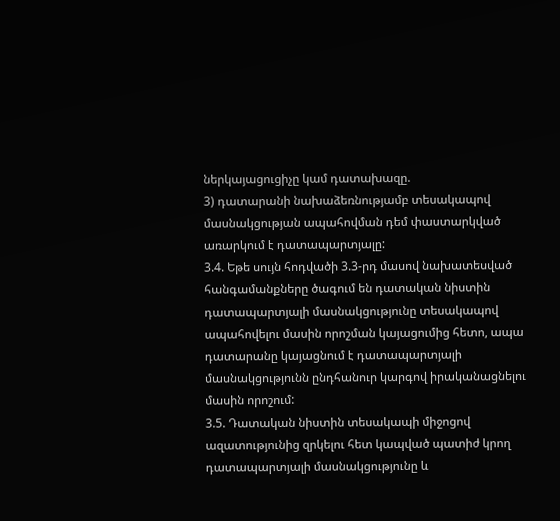ներկայացուցիչը կամ դատախազը.
3) դատարանի նախաձեռնությամբ տեսակապով մասնակցության ապահովման դեմ փաստարկված առարկում է դատապարտյալը:
3.4. Եթե սույն հոդվածի 3.3-րդ մասով նախատեսված հանգամանքները ծագում են դատական նիստին դատապարտյալի մասնակցությունը տեսակապով ապահովելու մասին որոշման կայացումից հետո, ապա դատարանը կայացնում է դատապարտյալի մասնակցությունն ընդհանուր կարգով իրականացնելու մասին որոշում:
3.5. Դատական նիստին տեսակապի միջոցով ազատությունից զրկելու հետ կապված պատիժ կրող դատապարտյալի մասնակցությունը և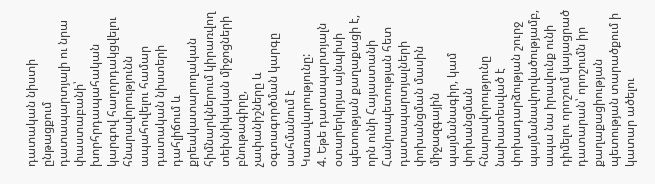դատական նիստի ընթացքում դատապարտյալի ու նրա փաստաբանի՝ խորհրդապահական կարգով հաղորդակցվելու հնարավորությունն ապահովելու համար դատական նիստերի դահլիճում և քրեակատարողական հիմնարկներում կիրառվող տեխնիկական միջոցների բնութագիրը, չափանիշները և օգտագործման կարգը սահմանում է Կառավարությունը:
4. Եթե դատապարտյալն օտարերկրյա այնպիսի պետության քաղաքացի է, որն ունի Հայաստանի Հանրապետության հետ դատապարտյալների փոխանցման մասին միջազգային պայմանագիր, կամ փոխանցման հնարավորությունը նախատեսված է փոխադարձության շուրջ պայմանավորվածությամբ, ապա նա իրավունք ունի դիմելու որոշում կայացրած դատարան՝ որոշումն իր քաղաքացիության պետության տարածքում ի կատար ածելու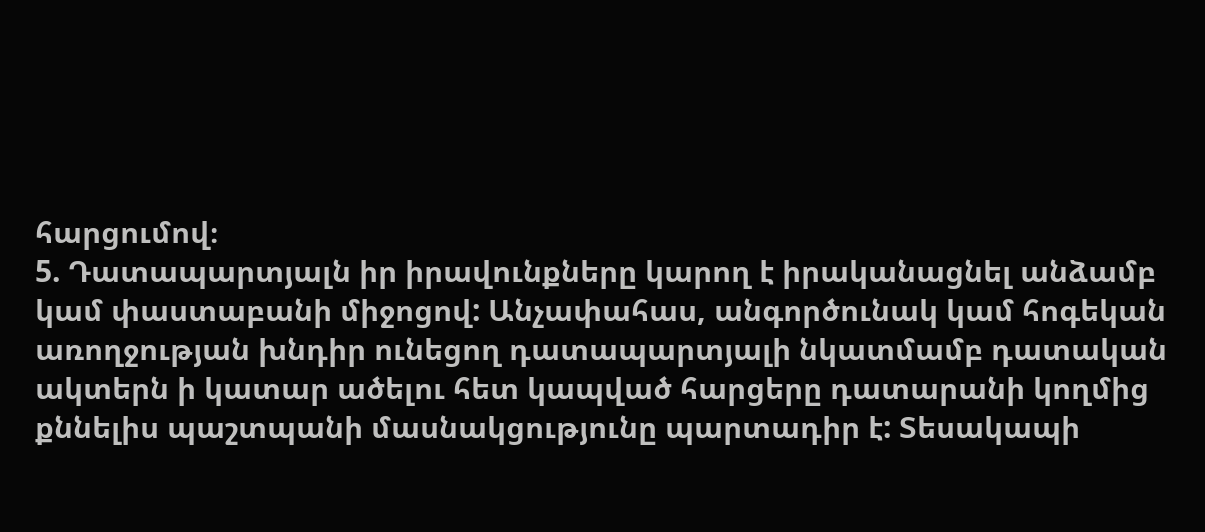հարցումով։
5. Դատապարտյալն իր իրավունքները կարող է իրականացնել անձամբ կամ փաստաբանի միջոցով: Անչափահաս, անգործունակ կամ հոգեկան առողջության խնդիր ունեցող դատապարտյալի նկատմամբ դատական ակտերն ի կատար ածելու հետ կապված հարցերը դատարանի կողմից քննելիս պաշտպանի մասնակցությունը պարտադիր է: Տեսակապի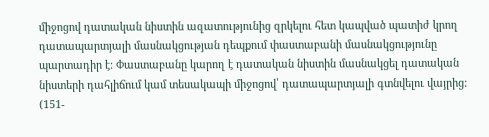միջոցով դատական նիստին ազատությունից զրկելու հետ կապված պատիժ կրող դատապարտյալի մասնակցության դեպքում փաստաբանի մասնակցությունը պարտադիր է: Փաստաբանը կարող է դատական նիստին մասնակցել դատական նիստերի դահլիճում կամ տեսակապի միջոցով՝ դատապարտյալի գտնվելու վայրից:
(151-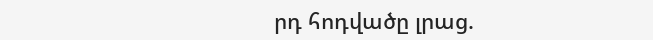րդ հոդվածը լրաց.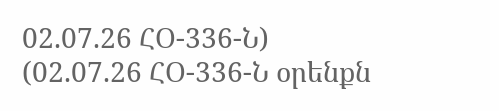02.07.26 ՀՕ-336-Ն)
(02.07.26 ՀՕ-336-Ն օրենքն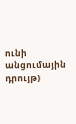ունի անցումային դրույթ)